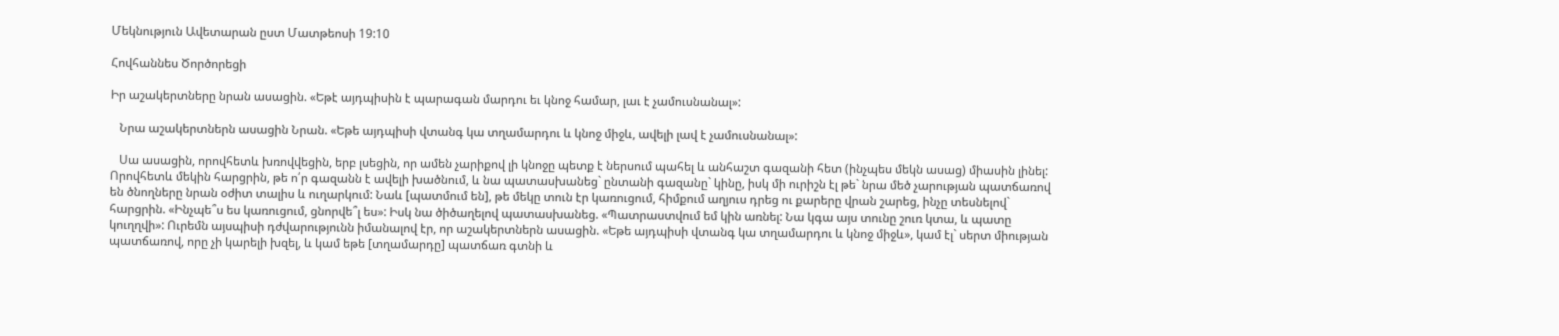Մեկնություն Ավետարան ըստ Մատթեոսի 19:10

Հովհաննես Ծործորեցի

Իր աշակերտները նրան ասացին. «Եթէ այդպիսին է պարագան մարդու եւ կնոջ համար, լաւ է չամուսնանալ»:

   Նրա աշակերտներն ասացին Նրան. «Եթե այդպիսի վտանգ կա տղամարդու և կնոջ միջև, ավելի լավ է չամուսնանալ»:

   Սա ասացին, որովհետև խռովվեցին, երբ լսեցին, որ ամեն չարիքով լի կնոջը պետք է ներսում պահել և անհաշտ գազանի հետ (ինչպես մեկն ասաց) միասին լինել: Որովհետև մեկին հարցրին, թե ո՛ր գազանն է ավելի խածնում, և նա պատասխանեց` ընտանի գազանը` կինը, իսկ մի ուրիշն էլ թե` նրա մեծ չարության պատճառով են ծնողները նրան օժիտ տալիս և ուղարկում: Նաև [պատմում են], թե մեկը տուն էր կառուցում, հիմքում աղյուս դրեց ու քարերը վրան շարեց, ինչը տեսնելով` հարցրին. «Ինչպե՞ս ես կառուցում, ցնորվե՞լ ես»: Իսկ նա ծիծաղելով պատասխանեց. «Պատրաստվում եմ կին առնել: Նա կգա այս տունը շուռ կտա, և պատը կուղղվի»: Ուրեմն այսպիսի դժվարությունն իմանալով էր, որ աշակերտներն ասացին. «Եթե այդպիսի վտանգ կա տղամարդու և կնոջ միջև», կամ էլ` սերտ միության պատճառով, որը չի կարելի խզել, և կամ եթե [տղամարդը] պատճառ գտնի և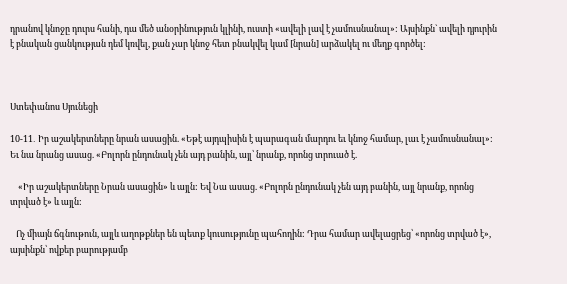դրանով կնոջը դուրս հանի, դա մեծ անօրինություն կլինի, ուստի «ավելի լավ է չամուսնանալ»: Այսինքն` ավելի դյուրին է բնական ցանկության դեմ կռվել, քան չար կնոջ հետ բնակվել կամ [նրան] արձակել ու մեղք գործել:



Ստեփանոս Սյունեցի

10-11․ Իր աշակերտները նրան ասացին. «Եթէ այդպիսին է պարագան մարդու եւ կնոջ համար, լաւ է չամուսնանալ»: Եւ նա նրանց ասաց. «Բոլորն ընդունակ չեն այդ բանին, այլ՝ նրանք, որոնց տրուած է.

    «Իր աշակերտները Նրան ասացին» և այլն: Եվ Նա ասաց. «Բոլորն ընդունակ չեն այդ բանին, այլ նրանք, որոնց տրված է» և այլն:

   Ոչ միայն ճգնութուն, այլև աղոթքներ են պետք կուսությունը պահողին: Դրա համար ավելացրեց՝ «որոնց տրված է», այսինքն՝ ովքեր բարությամբ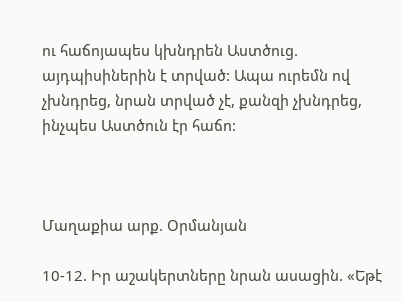ու հաճոյապես կխնդրեն Աստծուց. այդպիսիներին է տրված: Ապա ուրեմն ով չխնդրեց, նրան տրված չէ, քանզի չխնդրեց, ինչպես Աստծուն էր հաճո:



Մաղաքիա արք. Օրմանյան

10-12. Իր աշակերտները նրան ասացին. «Եթէ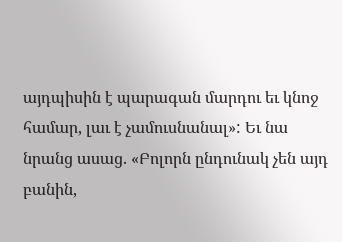այդպիսին է պարագան մարդու եւ կնոջ համար, լաւ է չամուսնանալ»: Եւ նա նրանց ասաց. «Բոլորն ընդունակ չեն այդ բանին,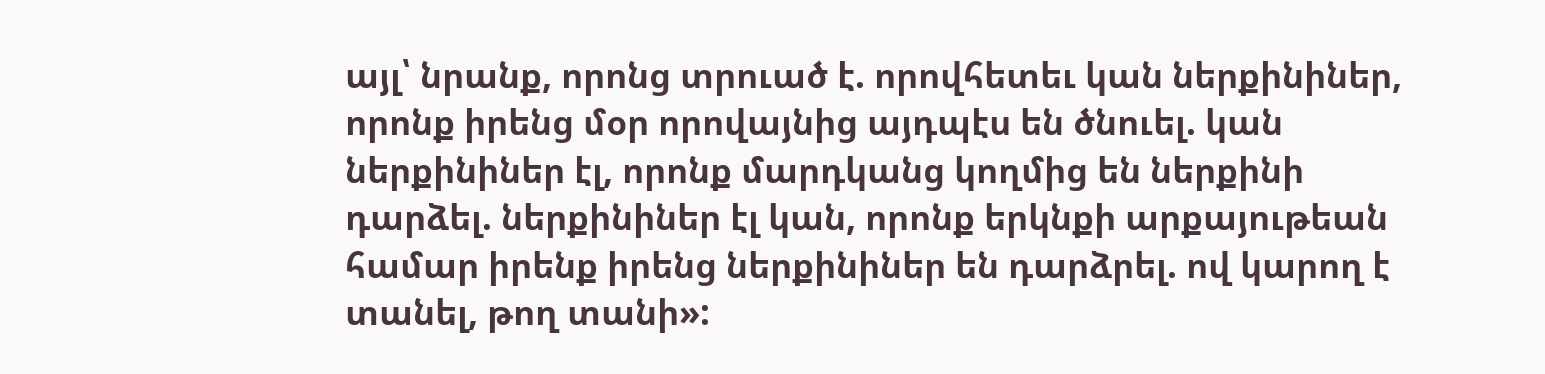այլ՝ նրանք, որոնց տրուած է. որովհետեւ կան ներքինիներ, որոնք իրենց մօր որովայնից այդպէս են ծնուել. կան ներքինիներ էլ, որոնք մարդկանց կողմից են ներքինի դարձել. ներքինիներ էլ կան, որոնք երկնքի արքայութեան համար իրենք իրենց ներքինիներ են դարձրել. ով կարող է տանել, թող տանի»: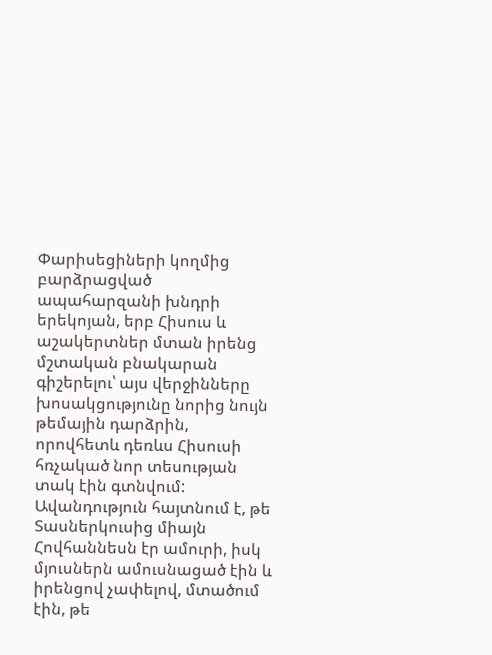Փարիսեցիների կողմից բարձրացված ապահարզանի խնդրի երեկոյան, երբ Հիսուս և աշակերտներ մտան իրենց մշտական բնակարան գիշերելու՝ այս վերջինները խոսակցությունը նորից նույն թեմային դարձրին, որովհետև դեռևս Հիսուսի հռչակած նոր տեսության տակ էին գտնվում: Ավանդություն հայտնում է, թե Տասներկուսից միայն Հովհաննեսն էր ամուրի, իսկ մյուսներն ամուսնացած էին և իրենցով չափելով, մտածում էին, թե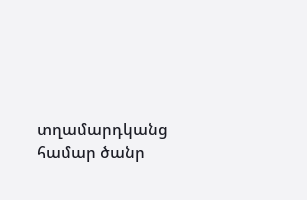տղամարդկանց համար ծանր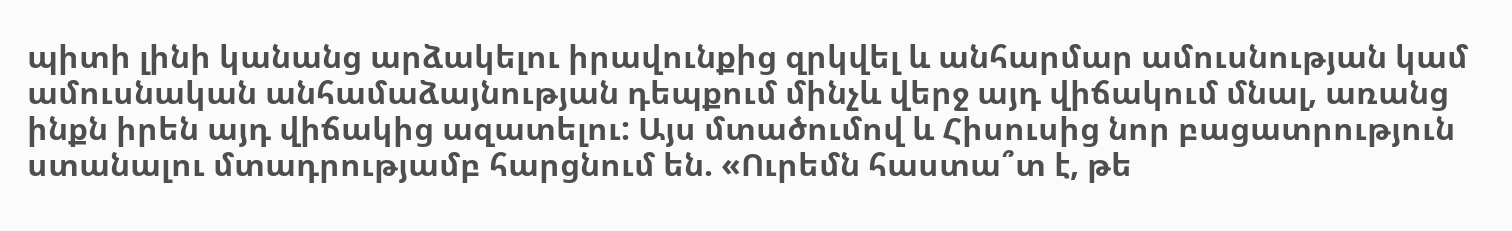պիտի լինի կանանց արձակելու իրավունքից զրկվել և անհարմար ամուսնության կամ ամուսնական անհամաձայնության դեպքում մինչև վերջ այդ վիճակում մնալ, առանց ինքն իրեն այդ վիճակից ազատելու: Այս մտածումով և Հիսուսից նոր բացատրություն ստանալու մտադրությամբ հարցնում են. «Ուրեմն հաստա՞տ է, թե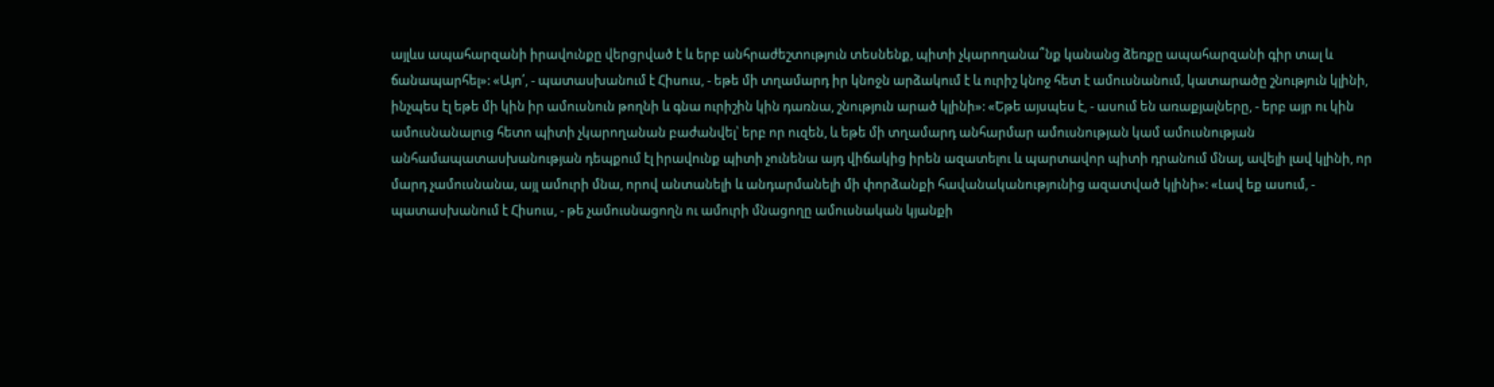այլևս ապահարզանի իրավունքը վերցրված է և երբ անհրաժեշտություն տեսնենք, պիտի չկարողանա՞նք կանանց ձեռքը ապահարզանի գիր տալ և ճանապարհել»: «Այո՛, - պատասխանում է Հիսուս, - եթե մի տղամարդ իր կնոջն արձակում է և ուրիշ կնոջ հետ է ամուսնանում, կատարածը շնություն կլինի, ինչպես էլ եթե մի կին իր ամուսնուն թողնի և գնա ուրիշին կին դառնա, շնություն արած կլինի»: «Եթե այսպես է, - ասում են առաքյալները, - երբ այր ու կին ամուսնանալուց հետո պիտի չկարողանան բաժանվել՝ երբ որ ուզեն, և եթե մի տղամարդ անհարմար ամուսնության կամ ամուսնության անհամապատասխանության դեպքում էլ իրավունք պիտի չունենա այդ վիճակից իրեն ազատելու և պարտավոր պիտի դրանում մնալ, ավելի լավ կլինի, որ մարդ չամուսնանա, այլ ամուրի մնա, որով անտանելի և անդարմանելի մի փորձանքի հավանականությունից ազատված կլինի»: «Լավ եք ասում, - պատասխանում է Հիսուս, - թե չամուսնացողն ու ամուրի մնացողը ամուսնական կյանքի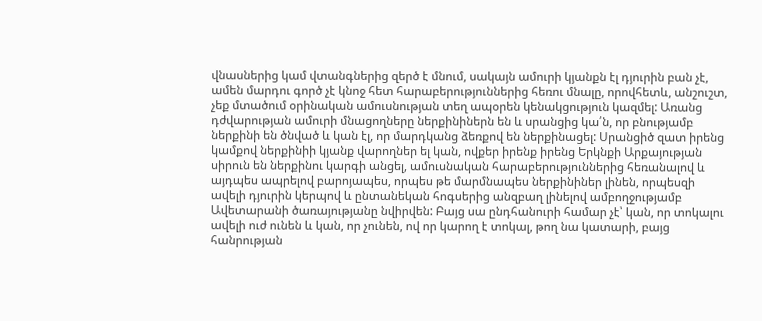վնասներից կամ վտանգներից զերծ է մնում, սակայն ամուրի կյանքն էլ դյուրին բան չէ, ամեն մարդու գործ չէ կնոջ հետ հարաբերություններից հեռու մնալը, որովհետև, անշուշտ, չեք մտածում օրինական ամուսնության տեղ ապօրեն կենակցություն կազմել: Առանց դժվարության ամուրի մնացողները ներքինիներն են և սրանցից կա՛ն, որ բնությամբ ներքինի են ծնված և կան էլ, որ մարդկանց ձեռքով են ներքինացել: Սրանցիծ զատ իրենց կամքով ներքինիի կյանք վարողներ ել կան, ովքեր իրենք իրենց Երկնքի Արքայության սիրուն են ներքինու կարգի անցել, ամուսնական հարաբերություններից հեռանալով և այդպես ապրելով բարոյապես, որպես թե մարմնապես ներքինիներ լինեն, որպեսզի ավելի դյուրին կերպով և ընտանեկան հոգսերից անզբաղ լինելով ամբողջությամբ Ավետարանի ծառայությանը նվիրվեն: Բայց սա ընդհանուրի համար չէ՝ կան, որ տոկալու ավելի ուժ ունեն և կան, որ չունեն, ով որ կարող է տոկալ, թող նա կատարի, բայց հանրության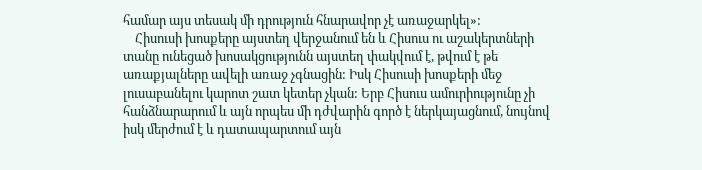համար այս տեսակ մի դրություն հնարավոր չէ առաջարկել»:
    Հիսուսի խոսքերը այստեղ վերջանում են և Հիսուս ու աշակերտների տանը ունեցած խոսակցությունն այստեղ փակվում է, թվում է թե առաքյալները ավելի առաջ չգնացին: Իսկ Հիսուսի խոսքերի մեջ լուսաբանելու կարոտ շատ կետեր չկան: Երբ Հիսուս ամուրիությունը չի հանձնարարում և այն որպես մի դժվարին գործ է ներկայացնում, նույնով իսկ մերժում է և դատապարտում այն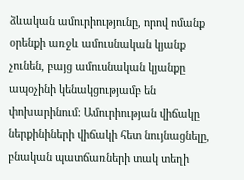ձևական ամուրիությունը, որով ոմանք օրենքի առջև ամուսնական կյանք չունեն, բայց ամուսնական կյանքը ապօչինի կենակցությամբ են փոխարինում: Ամուրիության վիճակը ներքինիների վիճակի հետ նույնացնելը, բնական պատճառների տակ տեղի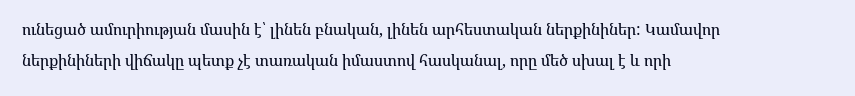ունեցած ամուրիության մասին է՝ լինեն բնական, լինեն արհեստական ներքինիներ: Կամավոր ներքինիների վիճակը պետք չէ տառական իմաստով հասկանալ, որը մեծ սխալ է և որի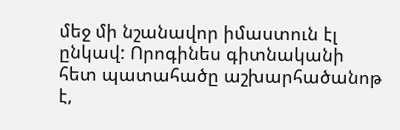մեջ մի նշանավոր իմաստուն էլ ընկավ: Որոգինես գիտնականի հետ պատահածը աշխարհածանոթ է,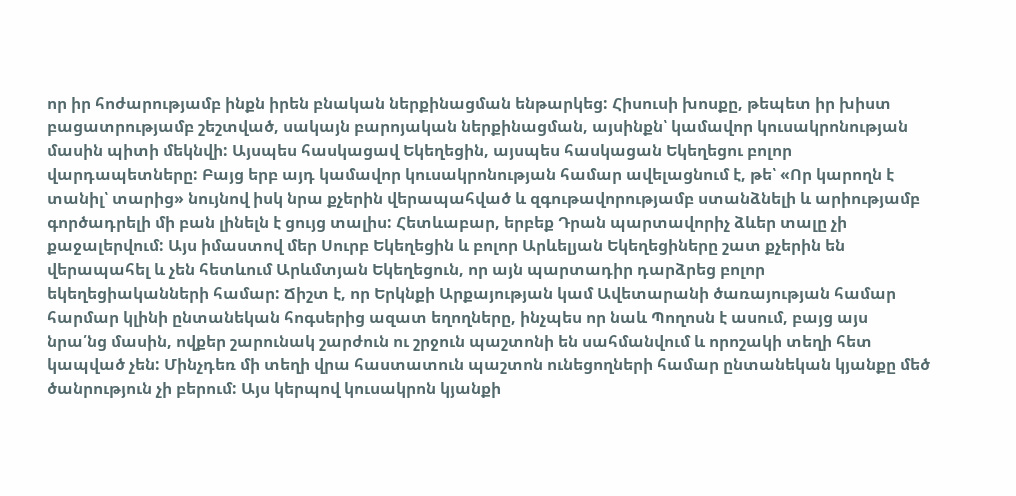որ իր հոժարությամբ ինքն իրեն բնական ներքինացման ենթարկեց: Հիսուսի խոսքը, թեպետ իր խիստ բացատրությամբ շեշտված, սակայն բարոյական ներքինացման, այսինքն՝ կամավոր կուսակրոնության մասին պիտի մեկնվի: Այսպես հասկացավ Եկեղեցին, այսպես հասկացան Եկեղեցու բոլոր վարդապետները: Բայց երբ այդ կամավոր կուսակրոնության համար ավելացնում է, թե՝ «Որ կարողն է տանիլ՝ տարից» նույնով իսկ նրա քչերին վերապահված և զգութավորությամբ ստանձնելի և արիությամբ գործադրելի մի բան լինելն է ցույց տալիս: Հետևաբար, երբեք Դրան պարտավորիչ ձևեր տալը չի քաջալերվում: Այս իմաստով մեր Սուրբ Եկեղեցին և բոլոր Արևելյան Եկեղեցիները շատ քչերին են վերապահել և չեն հետևում Արևմտյան Եկեղեցուն, որ այն պարտադիր դարձրեց բոլոր եկեղեցիականների համար: Ճիշտ է, որ Երկնքի Արքայության կամ Ավետարանի ծառայության համար հարմար կլինի ընտանեկան հոգսերից ազատ եղողները, ինչպես որ նաև Պողոսն է ասում, բայց այս նրա՛նց մասին, ովքեր շարունակ շարժուն ու շրջուն պաշտոնի են սահմանվում և որոշակի տեղի հետ կապված չեն: Մինչդեռ մի տեղի վրա հաստատուն պաշտոն ունեցողների համար ընտանեկան կյանքը մեծ ծանրություն չի բերում: Այս կերպով կուսակրոն կյանքի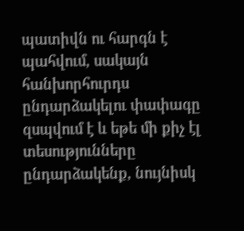պատիվն ու հարգն է պահվում, սակայն հանխորհուրդս ընդարձակելու փափագը զսպվում է և եթե մի քիչ էլ տեսությունները ընդարձակենք, նույնիսկ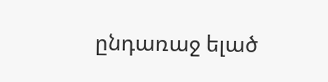ընդառաջ ելած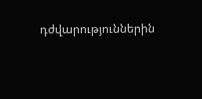դժվարություններին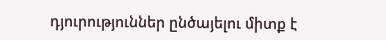դյուրություններ ընծայելու միտք է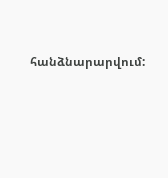հանձնարարվում: